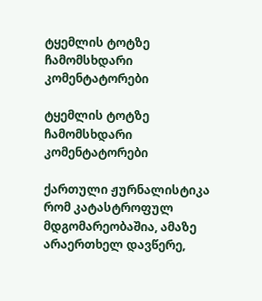ტყემლის ტოტზე ჩამომსხდარი კომენტატორები

ტყემლის ტოტზე ჩამომსხდარი კომენტატორები

ქართული ჟურნალისტიკა რომ კატასტროფულ მდგომარეობაშია, ამაზე არაერთხელ დავწერე,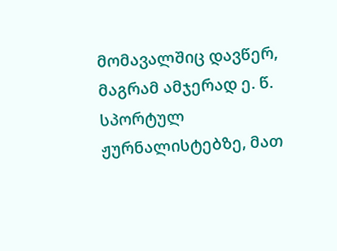მომავალშიც დავწერ, მაგრამ ამჯერად ე. წ. სპორტულ ჟურნალისტებზე, მათ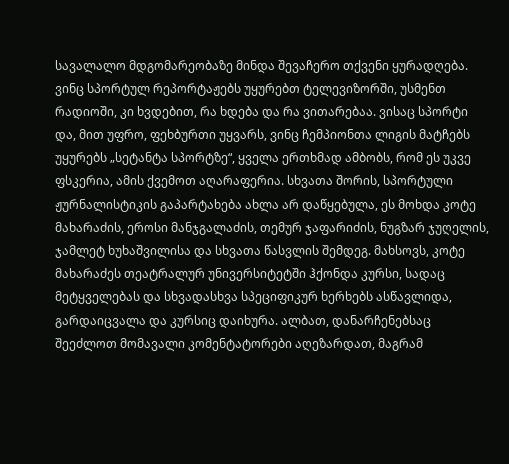სავალალო მდგომარეობაზე მინდა შევაჩერო თქვენი ყურადღება. ვინც სპორტულ რეპორტაჟებს უყურებთ ტელევიზორში, უსმენთ რადიოში, კი ხვდებით, რა ხდება და რა ვითარებაა. ვისაც სპორტი და, მით უფრო, ფეხბურთი უყვარს, ვინც ჩემპიონთა ლიგის მატჩებს უყურებს „სეტანტა სპორტზე“, ყველა ერთხმად ამბობს, რომ ეს უკვე ფსკერია, ამის ქვემოთ აღარაფერია. სხვათა შორის, სპორტული ჟურნალისტიკის გაპარტახება ახლა არ დაწყებულა, ეს მოხდა კოტე მახარაძის, ეროსი მანჯგალაძის, თემურ ჯაფარიძის, ნუგზარ ჯუღელის, ჯამლეტ ხუხაშვილისა და სხვათა წასვლის შემდეგ. მახსოვს, კოტე მახარაძეს თეატრალურ უნივერსიტეტში ჰქონდა კურსი, სადაც მეტყველებას და სხვადასხვა სპეციფიკურ ხერხებს ასწავლიდა, გარდაიცვალა და კურსიც დაიხურა. ალბათ, დანარჩენებსაც შეეძლოთ მომავალი კომენტატორები აღეზარდათ, მაგრამ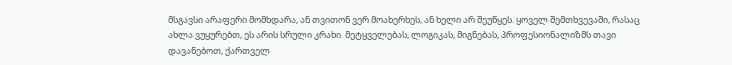მსგავსი არაფერი მომხდარა, ან თვითონ ვერ მოახერხეს, ან ხელი არ შეუწყეს. ყოველ შემთხვევაში, რასაც ახლა ვუყურებთ, ეს არის სრული კრახი. მეტყველებას, ლოგიკას, მიგნებას, პროფესიონალიზმს თავი დავანებოთ, ქართველ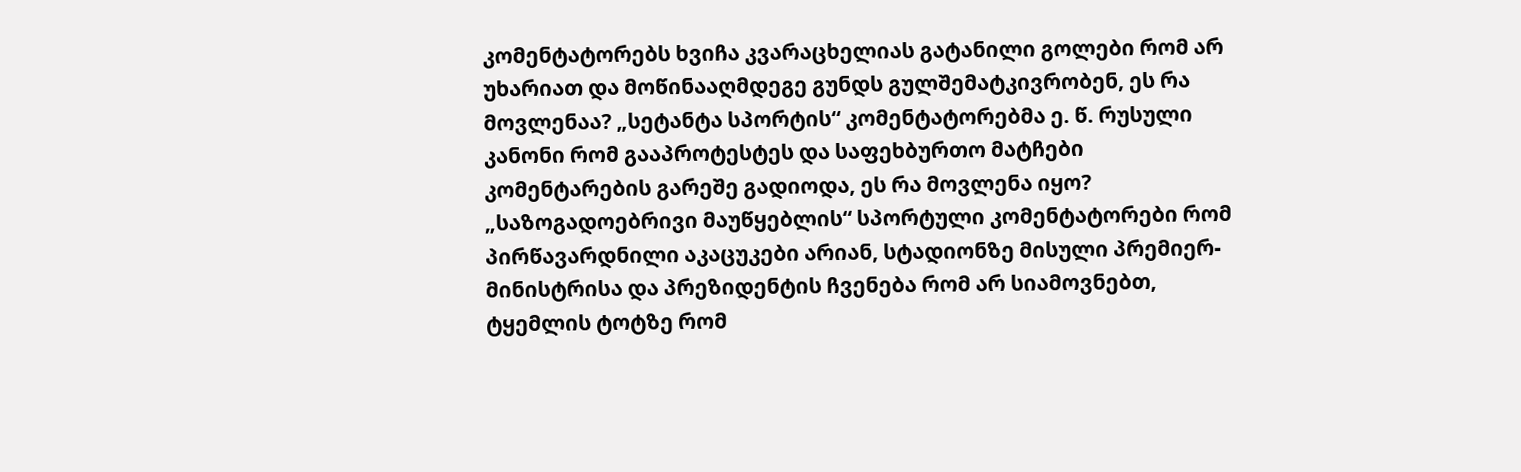კომენტატორებს ხვიჩა კვარაცხელიას გატანილი გოლები რომ არ უხარიათ და მოწინააღმდეგე გუნდს გულშემატკივრობენ, ეს რა მოვლენაა? „სეტანტა სპორტის“ კომენტატორებმა ე. წ. რუსული კანონი რომ გააპროტესტეს და საფეხბურთო მატჩები კომენტარების გარეშე გადიოდა, ეს რა მოვლენა იყო? „საზოგადოებრივი მაუწყებლის“ სპორტული კომენტატორები რომ პირწავარდნილი აკაცუკები არიან, სტადიონზე მისული პრემიერ-მინისტრისა და პრეზიდენტის ჩვენება რომ არ სიამოვნებთ, ტყემლის ტოტზე რომ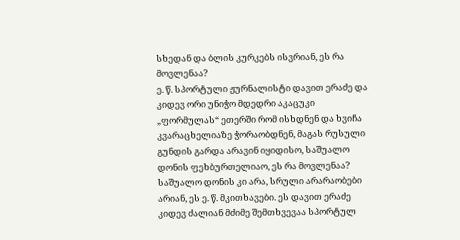სხედან და ბლის კურკებს ისვრიან, ეს რა მოვლენაა?
ე. წ. სპორტული ჟურნალისტი დავით ერაძე და კიდევ ორი უნიჭო მდედრი აკაცუკი „ფორმულას“ ეთერში რომ ისხდნენ და ხვიჩა კვარაცხელიაზე ჭორაობდნენ, მაგას რუსული გუნდის გარდა არავინ იყიდისო, საშუალო დონის ფეხბურთელიაო, ეს რა მოვლენაა? საშუალო დონის კი არა, სრული არარაობები არიან, ეს ე. წ. მკითხავები. ეს დავით ერაძე კიდევ ძალიან მძიმე შემთხვევაა სპორტულ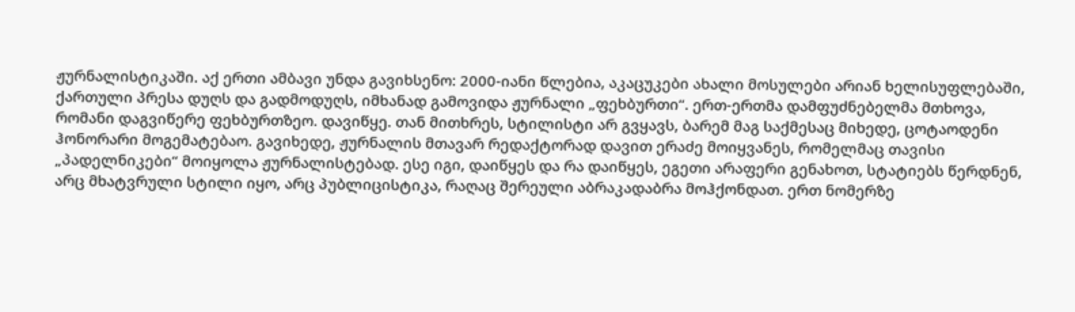ჟურნალისტიკაში. აქ ერთი ამბავი უნდა გავიხსენო: 2000-იანი წლებია, აკაცუკები ახალი მოსულები არიან ხელისუფლებაში, ქართული პრესა დუღს და გადმოდუღს, იმხანად გამოვიდა ჟურნალი „ფეხბურთი“. ერთ-ერთმა დამფუძნებელმა მთხოვა, რომანი დაგვიწერე ფეხბურთზეო. დავიწყე. თან მითხრეს, სტილისტი არ გვყავს, ბარემ მაგ საქმესაც მიხედე, ცოტაოდენი ჰონორარი მოგემატებაო. გავიხედე, ჟურნალის მთავარ რედაქტორად დავით ერაძე მოიყვანეს, რომელმაც თავისი „პადელნიკები“ მოიყოლა ჟურნალისტებად. ესე იგი, დაიწყეს და რა დაიწყეს, ეგეთი არაფერი გენახოთ, სტატიებს წერდნენ, არც მხატვრული სტილი იყო, არც პუბლიცისტიკა, რაღაც შერეული აბრაკადაბრა მოჰქონდათ. ერთ ნომერზე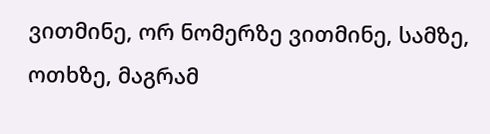ვითმინე, ორ ნომერზე ვითმინე, სამზე, ოთხზე, მაგრამ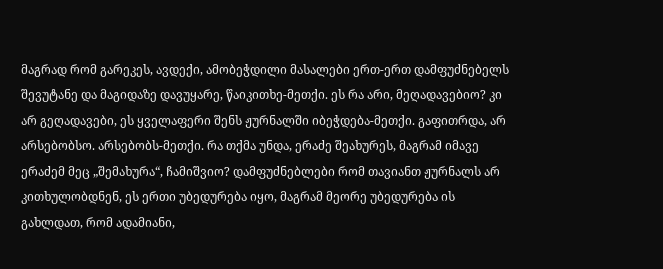მაგრად რომ გარეკეს, ავდექი, ამობეჭდილი მასალები ერთ-ერთ დამფუძნებელს შევუტანე და მაგიდაზე დავუყარე, წაიკითხე-მეთქი. ეს რა არი, მეღადავებიო? კი არ გეღადავები, ეს ყველაფერი შენს ჟურნალში იბეჭდება-მეთქი. გაფითრდა, არ არსებობსო. არსებობს-მეთქი. რა თქმა უნდა, ერაძე შეახურეს, მაგრამ იმავე ერაძემ მეც „შემახურა“, ჩამიშვიო? დამფუძნებლები რომ თავიანთ ჟურნალს არ კითხულობდნენ, ეს ერთი უბედურება იყო, მაგრამ მეორე უბედურება ის გახლდათ, რომ ადამიანი,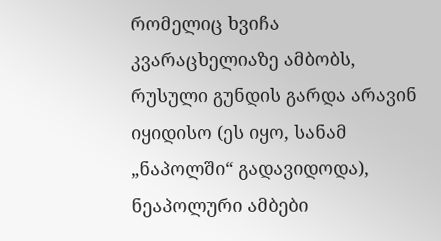რომელიც ხვიჩა კვარაცხელიაზე ამბობს, რუსული გუნდის გარდა არავინ იყიდისო (ეს იყო, სანამ „ნაპოლში“ გადავიდოდა), ნეაპოლური ამბები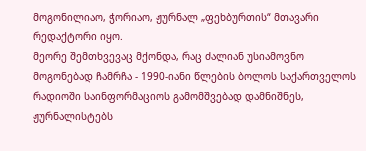მოგონილიაო, ჭორიაო, ჟურნალ „ფეხბურთის“ მთავარი რედაქტორი იყო.
მეორე შემთხვევაც მქონდა, რაც ძალიან უსიამოვნო მოგონებად ჩამრჩა - 1990-იანი წლების ბოლოს საქართველოს რადიოში საინფორმაციოს გამომშვებად დამნიშნეს, ჟურნალისტებს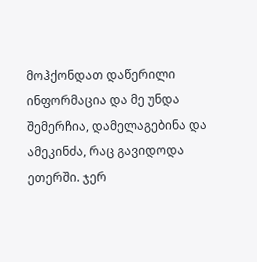მოჰქონდათ დაწერილი ინფორმაცია და მე უნდა შემერჩია, დამელაგებინა და ამეკინძა, რაც გავიდოდა ეთერში. ჯერ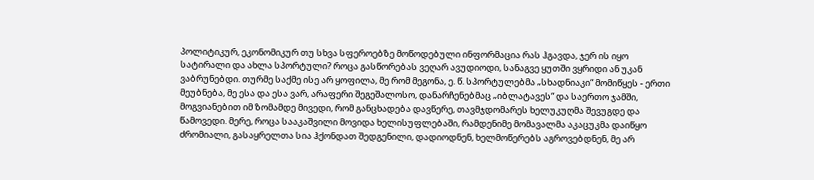პოლიტიკურ, ეკონომიკურ თუ სხვა სფეროებზე მოწოდებული ინფორმაცია რას ჰგავდა, ჯერ ის იყო სატირალი და ახლა სპორტული? როცა გასწორებას ვეღარ ავუდიოდი, სანაგვე ყუთში ვყრიდი ან უკან ვაბრუნებდი. თურმე საქმე ისე არ ყოფილა, მე რომ მეგონა, ე. წ. სპორტულებმა „სხადნიაკი“ მომიწყეს - ერთი მეუბნება, მე ესა და ესა ვარ, არაფერი შეგეშალოსო, დანარჩენებმაც „იბლატავეს“ და საერთო ჯამში, მოგვიანებით იმ ზომამდე მივედი, რომ განცხადება დავწერე, თავმჯდომარეს ხელუკუღმა შევუგდე და წამოვედი. მერე, როცა სააკაშვილი მოვიდა ხელისუფლებაში, რამდენიმე მომავალმა აკაცუკმა დაიწყო ძრომიალი, გასაყრელთა სია ჰქონდათ შედგენილი, დადიოდნენ, ხელმოწერებს აგროვებდნენ, მე არ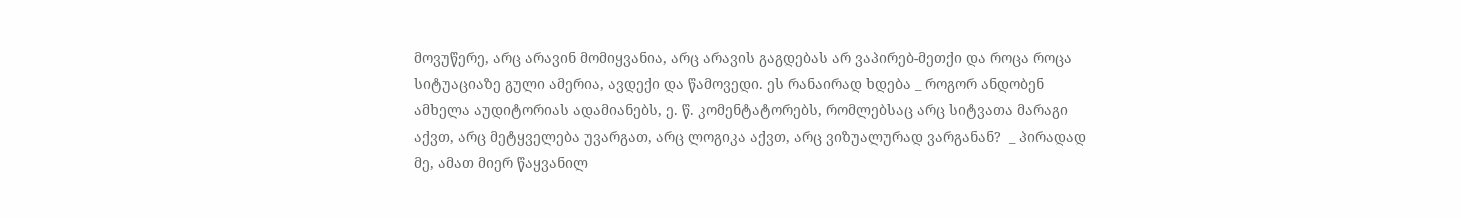მოვუწერე, არც არავინ მომიყვანია, არც არავის გაგდებას არ ვაპირებ-მეთქი და როცა როცა სიტუაციაზე გული ამერია, ავდექი და წამოვედი. ეს რანაირად ხდება _ როგორ ანდობენ ამხელა აუდიტორიას ადამიანებს, ე. წ. კომენტატორებს, რომლებსაც არც სიტვათა მარაგი აქვთ, არც მეტყველება უვარგათ, არც ლოგიკა აქვთ, არც ვიზუალურად ვარგანან?  _ პირადად მე, ამათ მიერ წაყვანილ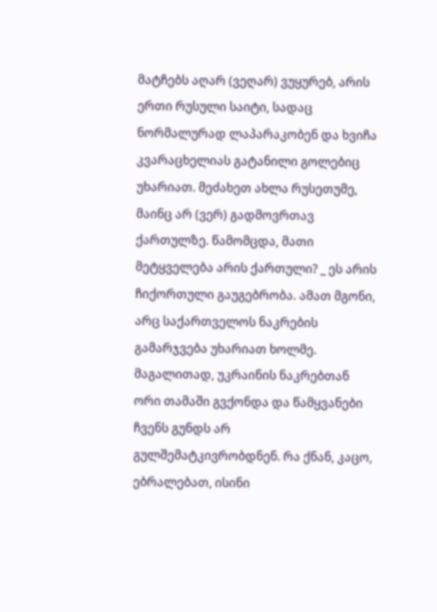მატჩებს აღარ (ვეღარ) ვუყურებ, არის ერთი რუსული საიტი, სადაც ნორმალურად ლაპარაკობენ და ხვიჩა კვარაცხელიას გატანილი გოლებიც უხარიათ. მეძახეთ ახლა რუსეთუმე, მაინც არ (ვერ) გადმოვრთავ ქართულზე. წამომცდა, მათი მეტყველება არის ქართული? _ ეს არის ჩიქორთული გაუგებრობა. ამათ მგონი, არც საქართველოს ნაკრების გამარჯვება უხარიათ ხოლმე. მაგალითად, უკრაინის ნაკრებთან ორი თამაში გვქონდა და წამყვანები ჩვენს გუნდს არ გულშემატკივრობდნენ. რა ქნან, კაცო, ებრალებათ, ისინი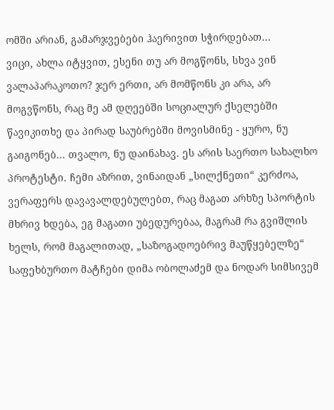ომში არიან, გამარჯვებები ჰაერივით სჭირდებათ...
ვიცი, ახლა იტყვით, ესენი თუ არ მოგწონს, სხვა ვინ ვალაპარაკოთო? ჯერ ერთი, არ მომწონს კი არა, არ მოგვწონს, რაც მე ამ დღეებში სოციალურ ქსელებში წავიკითხე და პირად საუბრებში მოვისმინე - ყურო, ნუ გაიგონებ... თვალო, ნუ დაინახავ. ეს არის საერთო სახალხო პროტესტი. ჩემი აზრით, ვინაიდან „სილქნეთი“ კერძოა, ვერაფერს დავავალდებულებთ, რაც მაგათ არხზე სპორტის მხრივ ხდება, ეგ მაგათი უბედურებაა, მაგრამ რა გვიშლის ხელს, რომ მაგალითად, „საზოგადოებრივ მაუწყებელზე“ საფეხბურთო მატჩები დიმა ობოლაძემ და ნოდარ სიმსივემ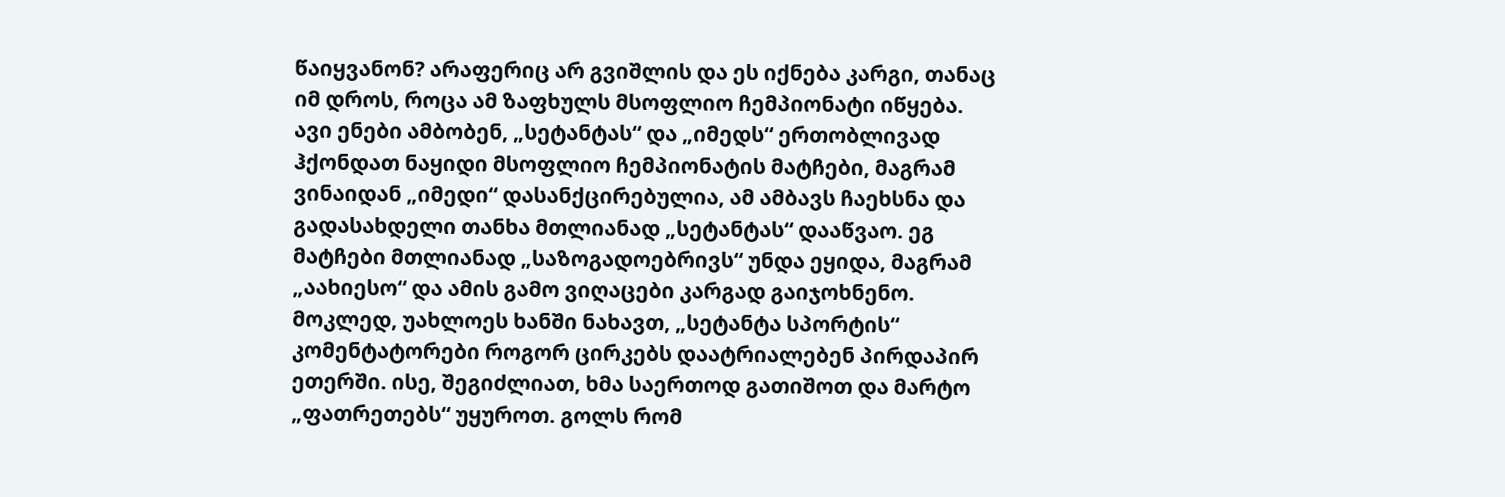წაიყვანონ? არაფერიც არ გვიშლის და ეს იქნება კარგი, თანაც იმ დროს, როცა ამ ზაფხულს მსოფლიო ჩემპიონატი იწყება.
ავი ენები ამბობენ, „სეტანტას“ და „იმედს“ ერთობლივად ჰქონდათ ნაყიდი მსოფლიო ჩემპიონატის მატჩები, მაგრამ ვინაიდან „იმედი“ დასანქცირებულია, ამ ამბავს ჩაეხსნა და გადასახდელი თანხა მთლიანად „სეტანტას“ დააწვაო. ეგ მატჩები მთლიანად „საზოგადოებრივს“ უნდა ეყიდა, მაგრამ „აახიესო“ და ამის გამო ვიღაცები კარგად გაიჯოხნენო. მოკლედ, უახლოეს ხანში ნახავთ, „სეტანტა სპორტის“ კომენტატორები როგორ ცირკებს დაატრიალებენ პირდაპირ ეთერში. ისე, შეგიძლიათ, ხმა საერთოდ გათიშოთ და მარტო „ფათრეთებს“ უყუროთ. გოლს რომ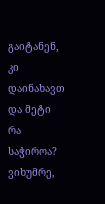გაიტანენ, კი დაინახავთ და მეტი რა საჭიროა? ვიხუმრე,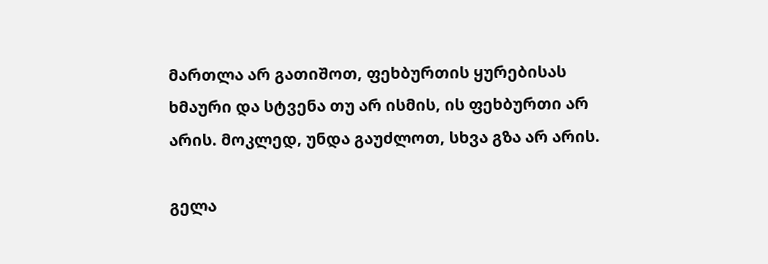მართლა არ გათიშოთ, ფეხბურთის ყურებისას ხმაური და სტვენა თუ არ ისმის, ის ფეხბურთი არ არის. მოკლედ, უნდა გაუძლოთ, სხვა გზა არ არის.

გელა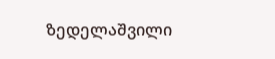ზედელაშვილი